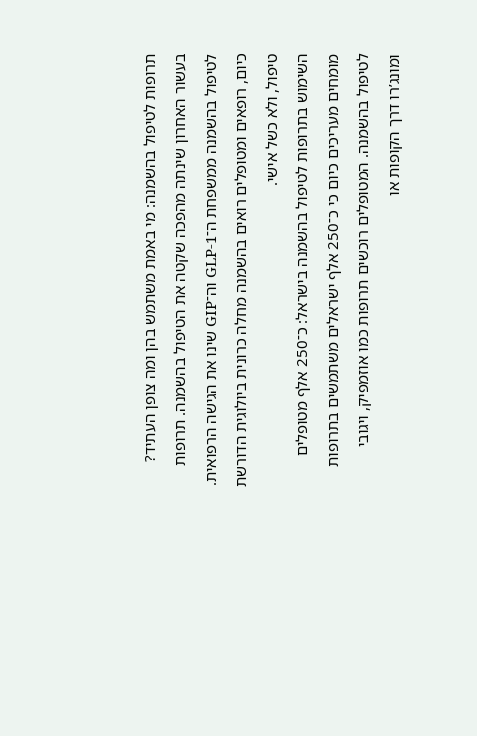תרופות לטיפול בהשמנה: מי באמת משתמש בהן ומה צופן העתיד?
בעשור האחרון שינתה מהפכה שקטה את הטיפול בהשמנה. תרופות לטיפול בהשמנה ממשפחת ה־GLP-1 וה־GIP שינו את הגישה הרפואית. כיום, רופאים ומטופלים רואים בהשמנה מחלה כרונית ביולוגית הדורשת טיפול, ולא כשל אישי.
השימוש בתרופות לטיפול בהשמנה בישראל: כ־250 אלף מטופלים
מומחים מעריכים כיום כי כ־250 אלף ישראלים משתמשים בתרופות לטיפול בהשמנה. המטופלים רוכשים תרופות כמו אוזמפיק, ויגובי ומונג’רו דרך הקופות או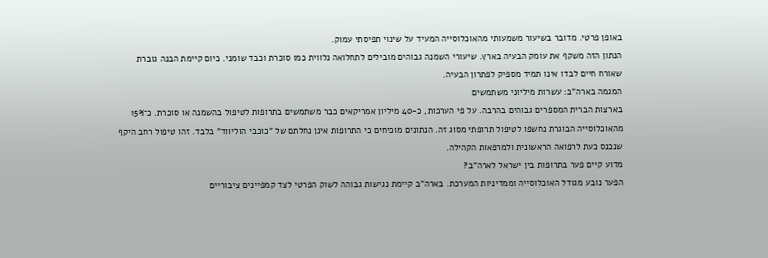באופן פרטי. מדובר בשיעור משמעותי מהאוכלוסייה המעיד על שינוי תפיסתי עמוק.
הנתון הזה משקף את עומק הבעיה בארץ. שיעורי השמנה גבוהים מובילים לתחלואה נלווית כמו סוכרת וכבד שומני. כיום קיימת הבנה גוברת שאורח חיים לבדו אינו תמיד מספיק לפתרון הבעיה.
המגמה בארה"ב: עשרות מיליוני משתמשים
בארצות הברית המספרים גבוהים בהרבה. על פי הערכות, כ-40 מיליון אמריקאים כבר משתמשים בתרופות לטיפול בהשמנה או סוכרת. כ־15% מהאוכלוסייה הבוגרת נחשפו לטיפול תרופתי מסוג זה. הנתונים מוכיחים כי התרופות אינן נחלתם של "כוכבי הוליווד" בלבד. זהו טיפול רחב היקף שנכנס כעת לרפואה הראשונית ולמרפאות הקהילה.
מדוע קיים פער בתרופות בין ישראל לארה"ב?
הפער נובע מגודל האוכלוסייה וממדיניות המערכת. בארה"ב קיימת נגישות גבוהה לשוק הפרטי לצד קמפיינים ציבוריים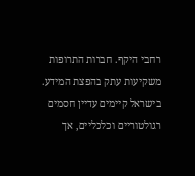רחבי היקף. חברות התרופות משקיעות עתק בהפצת המידע. בישראל קיימים עדיין חסמים רגולטוריים וכלכליים, אך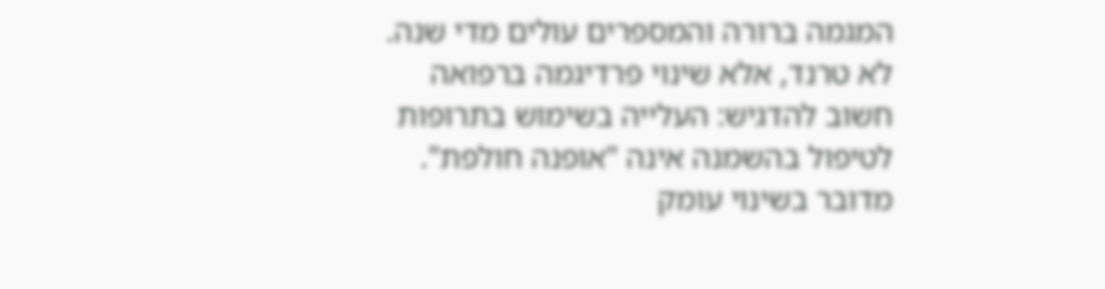המגמה ברורה והמספרים עולים מדי שנה.
לא טרנד, אלא שינוי פרדיגמה ברפואה
חשוב להדגיש: העלייה בשימוש בתרופות לטיפול בהשמנה אינה "אופנה חולפת". מדובר בשינוי עומק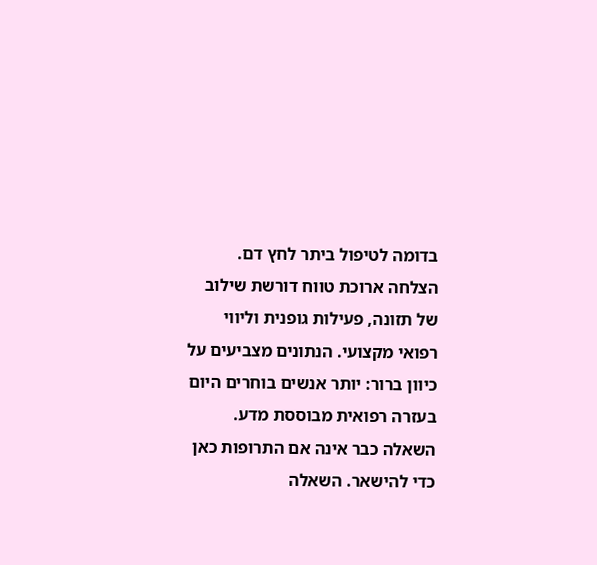בדומה לטיפול ביתר לחץ דם. הצלחה ארוכת טווח דורשת שילוב של תזונה, פעילות גופנית וליווי רפואי מקצועי. הנתונים מצביעים על כיוון ברור: יותר אנשים בוחרים היום בעזרה רפואית מבוססת מדע.
השאלה כבר אינה אם התרופות כאן כדי להישאר. השאלה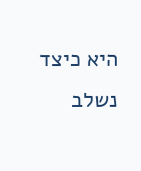היא כיצד נשלב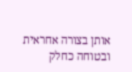אותן בצורה אחראית ובטוחה כחלק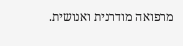מרפואה מודרנית ואנושית.